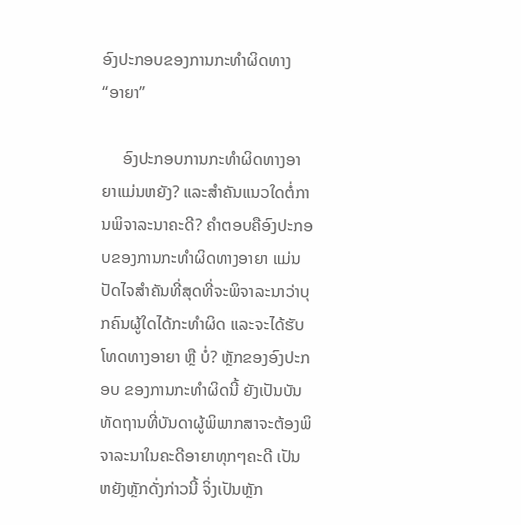ອົງປະກອບຂອງການກະທໍາຜິດທາງ “ອາຍາ”

     ອົງປະກອບການກະທຳຜິດທາງອາຍາແມ່ນຫຍັງ? ແລະສຳຄັນແນວໃດຕໍ່ການພິຈາລະນາຄະດີ? ຄຳຕອບຄືອົງປະກອບຂອງການກະທຳຜິດທາງອາຍາ ແມ່ນປັດໄຈສຳຄັນທີ່ສຸດທີ່ຈະພິຈາລະນາວ່າບຸກຄົນຜູ້ໃດໄດ້ກະທຳຜິດ ແລະຈະໄດ້ຮັບໂທດທາງອາຍາ ຫຼື ບໍ່? ຫຼັກຂອງອົງປະກອບ ຂອງການກະທຳຜິດນີ້ ຍັງເປັນບັນທັດຖານທີ່ບັນດາຜູ້ພິພາກສາຈະຕ້ອງພິຈາລະນາໃນຄະດີອາຍາທຸກໆຄະດີ ເປັນຫຍັງຫຼັກດັ່ງກ່າວນີ້ ຈິ່ງເປັນຫຼັກ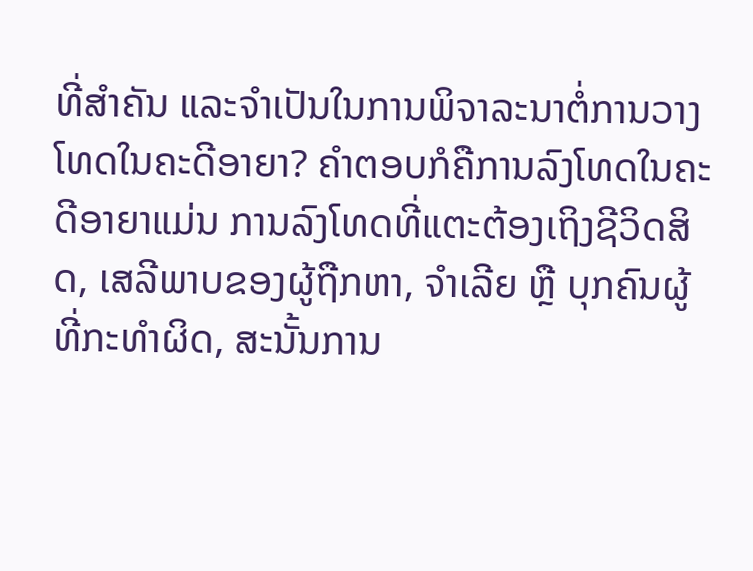ທີ່ສຳຄັນ ແລະຈຳເປັນໃນການພິຈາລະນາຕໍ່ການວາງໂທດໃນຄະດີອາຍາ? ຄຳຕອບກໍຄືການລົງໂທດໃນຄະດີອາຍາແມ່ນ ການລົງໂທດທີ່ແຕະຕ້ອງເຖິງຊີວິດສິດ, ເສລີພາບຂອງຜູ້ຖືກຫາ, ຈຳເລີຍ ຫຼື ບຸກຄົນຜູ້ທີ່ກະທຳຜິດ, ສະນັ້ນການ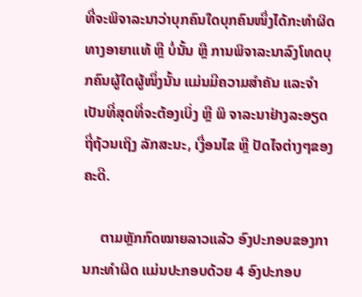ທີ່ຈະພິຈາລະນາວ່າບຸກຄົນໃດບຸກຄົນໜຶ່ງໄດ້ກະທຳຜິດທາງອາຍາແທ້ ຫຼື ບໍ່ນັ້ນ ຫຼື ການພິຈາລະນາລົງໂທດບຸກຄົນຜູ້ໃດຜູ້ໜຶ່ງນັ້ນ ແມ່ນມີຄວາມສຳຄັນ ແລະຈຳເປັນທີ່ສຸດທີ່ຈະຕ້ອງເບິ່ງ ຫຼື ພິ ຈາລະນາຢ່າງລະອຽດຖີ່ຖ້ວນເຖິງ ລັກສະນະ, ເງື່ອນໄຂ ຫຼື ປັດໄຈຕ່າງໆຂອງຄະດີ.

     ຕາມຫຼັກກົດໝາຍລາວແລ້ວ ອົງປະກອບຂອງການກະທຳຜິດ ແມ່ນປະກອບດ້ວຍ 4 ອົງປະກອບ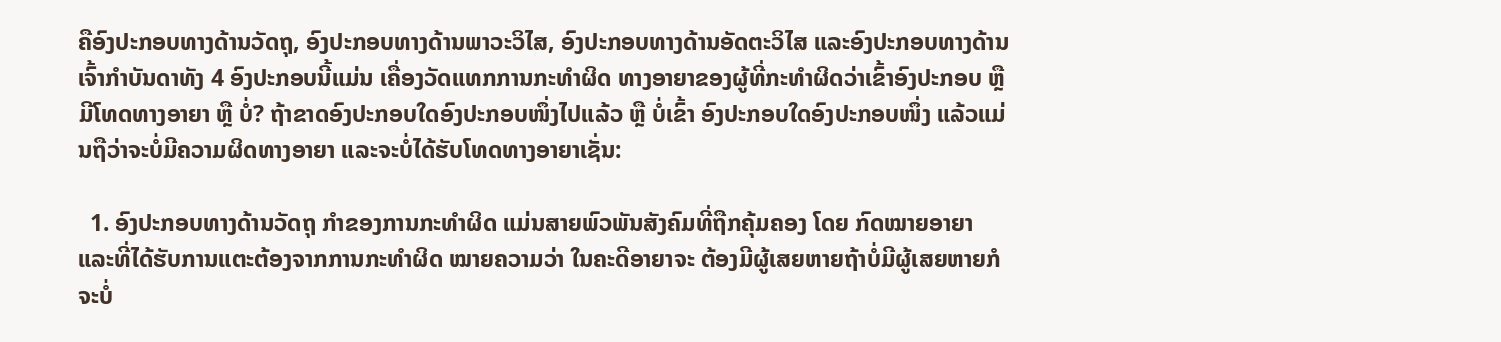ຄືອົງປະກອບທາງດ້ານວັດຖຸ, ອົງປະກອບທາງດ້ານພາວະວິໄສ, ອົງປະກອບທາງດ້ານອັດຕະວິໄສ ແລະອົງປະກອບທາງດ້ານເຈົ້າກຳບັນດາທັງ 4 ອົງປະກອບນີ້ແມ່ນ ເຄື່ອງວັດແທກການກະທຳຜິດ ທາງອາຍາຂອງຜູ້ທີ່ກະທຳຜິດວ່າເຂົ້າອົງປະກອບ ຫຼື ມີໂທດທາງອາຍາ ຫຼື ບໍ່? ຖ້າຂາດອົງປະກອບໃດອົງປະກອບໜຶ່ງໄປແລ້ວ ຫຼື ບໍ່ເຂົ້າ ອົງປະກອບໃດອົງປະກອບໜຶ່ງ ແລ້ວແມ່ນຖືວ່າຈະບໍ່ມີຄວາມຜິດທາງອາຍາ ແລະຈະບໍ່ໄດ້ຮັບໂທດທາງອາຍາເຊັ່ນ:

  1. ອົງປະກອບທາງດ້ານວັດຖຸ ກຳຂອງການກະທຳຜິດ ແມ່ນສາຍພົວພັນສັງຄົມທີ່ຖືກຄຸ້ມຄອງ ໂດຍ ກົດໝາຍອາຍາ ແລະທີ່ໄດ້ຮັບການແຕະຕ້ອງຈາກການກະທຳຜິດ ໝາຍຄວາມວ່າ ໃນຄະດີອາຍາຈະ ຕ້ອງມີຜູ້ເສຍຫາຍຖ້າບໍ່ມີຜູ້ເສຍຫາຍກໍຈະບໍ່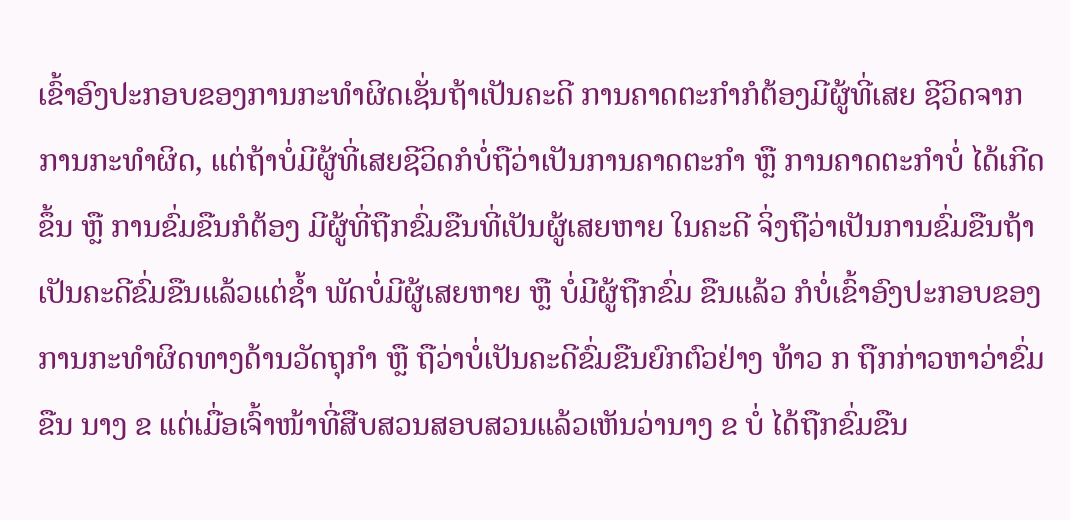ເຂົ້າອົງປະກອບຂອງການກະທຳຜິດເຊັ່ນຖ້າເປັນຄະດີ ການຄາດຕະກຳກໍຕ້ອງມີຜູ້ທີ່ເສຍ ຊີວິດຈາກການກະທຳຜິດ, ແຕ່ຖ້າບໍ່ມີຜູ້ທີ່ເສຍຊີວິດກໍບໍ່ຖືວ່າເປັນການຄາດຕະກຳ ຫຼື ການຄາດຕະກຳບໍ່ ໄດ້ເກີດຂຶ້ນ ຫຼື ການຂົ່ມຂືນກໍຕ້ອງ ມີຜູ້ທີ່ຖືກຂົ່ມຂືນທີ່ເປັນຜູ້ເສຍຫາຍ ໃນຄະດີ ຈິ່ງຖືວ່າເປັນການຂົ່ມຂືນຖ້າເປັນຄະດີຂົ່ມຂືນແລ້ວແຕ່ຊ້ຳ ພັດບໍ່ມີຜູ້ເສຍຫາຍ ຫຼື ບໍ່ມີຜູ້ຖືກຂົ່ມ ຂືນແລ້ວ ກໍບໍ່ເຂົ້າອົງປະກອບຂອງ ການກະທຳຜິດທາງດ້ານວັດຖຸກຳ ຫຼື ຖືວ່າບໍ່ເປັນຄະດີຂົ່ມຂືນຍົກຕົວຢ່າງ ທ້າວ ກ ຖືກກ່າວຫາວ່າຂົ່ມຂືນ ນາງ ຂ ແຕ່ເມື່ອເຈົ້າໜ້າທີ່ສືບສວນສອບສວນແລ້ວເຫັນວ່ານາງ ຂ ບໍ່ ໄດ້ຖືກຂົ່ມຂືນ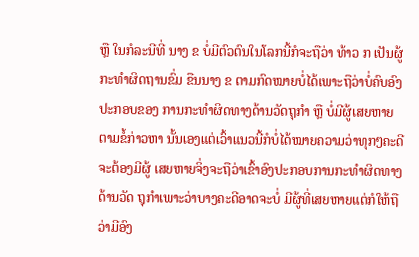ຫຼື ໃນກໍລະນີທີ່ ນາງ ຂ ບໍ່ມີຕົວຕົນໃນໂລກນີ້ກໍຈະຖືວ່າ ທ້າວ ກ ເປັນຜູ້ກະທຳຜິດຖານຂົ່ມ ຂືນນາງ ຂ ຕາມກົດໝາຍບໍ່ໄດ້ເພາະຖືວ່າບໍ່ຄົບອົງປະກອບຂອງ ການກະທຳຜິດທາງດ້ານວັດຖຸກຳ ຫຼື ບໍ່ມີຜູ້ເສຍຫາຍຕາມຂໍ້ກ່າວຫາ ນັ້ນເອງແຕ່ເວົ້າແນວນີ້ກໍບໍ່ໄດ້ໝາຍຄວາມວ່າທຸກໆຄະດີຈະຕ້ອງມີຜູ້ ເສຍຫາຍຈິ່ງຈະຖືວ່າເຂົ້າອົງປະກອບການກະທຳຜິດທາງດ້ານວັດ ຖຸກຳເພາະວ່າບາງຄະດີອາດຈະບໍ່ ມີຜູ້ທີ່ເສຍຫາຍແຕ່ກໍໃຫ້ຖືວ່າມີອົງ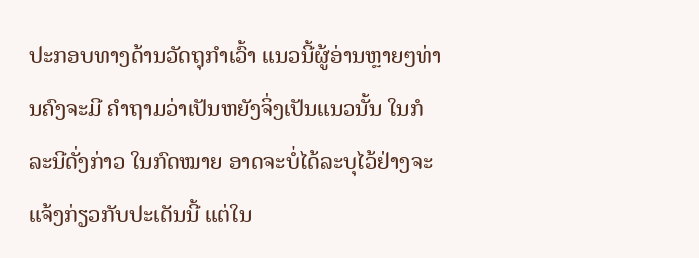ປະກອບທາງດ້ານວັດຖຸກຳເວົ້າ ແນວນີ້ຜູ້ອ່ານຫຼາຍໆທ່ານຄົງຈະມີ ຄຳຖາມວ່າເປັນຫຍັງຈິ່ງເປັນແນວນັ້ນ ໃນກໍລະນີດັ່ງກ່າວ ໃນກົດໝາຍ ອາດຈະບໍ່ໄດ້ລະບຸໄວ້ຢ່າງຈະແຈ້ງກ່ຽວກັບປະເດັນນີ້ ແຕ່ໃນ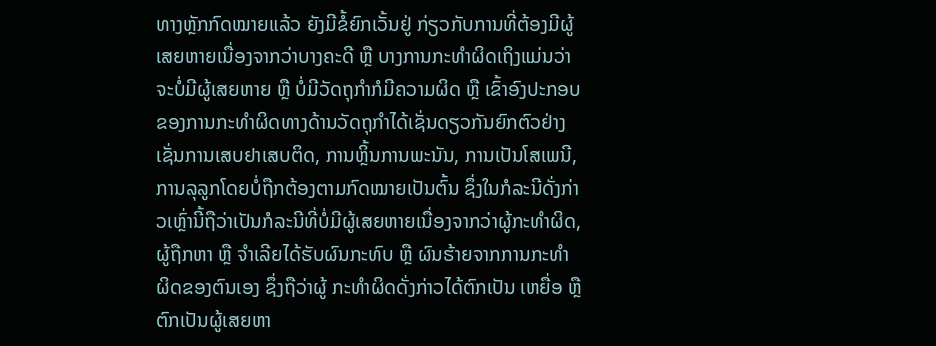ທາງຫຼັກກົດໝາຍແລ້ວ ຍັງມີຂໍ້ຍົກເວັ້ນຢູ່ ກ່ຽວກັບການທີ່ຕ້ອງມີຜູ້ເສຍຫາຍເນື່ອງຈາກວ່າບາງຄະດີ ຫຼື ບາງການກະທຳຜິດເຖິງແມ່ນວ່າຈະບໍ່ມີຜູ້ເສຍຫາຍ ຫຼື ບໍ່ມີວັດຖຸກຳກໍມີຄວາມຜິດ ຫຼື ເຂົ້າອົງປະກອບຂອງການກະທຳຜິດທາງດ້ານວັດຖຸກຳໄດ້ເຊັ່ນດຽວກັນຍົກຕົວຢ່າງເຊັ່ນການເສບຢາເສບຕິດ, ການຫຼິ້ນການພະນັນ, ການເປັນໂສເພນີ, ການລຸລູກໂດຍບໍ່ຖືກຕ້ອງຕາມກົດໝາຍເປັນຕົ້ນ ຊຶ່ງໃນກໍລະນີດັ່ງກ່າວເຫຼົ່ານີ້ຖືວ່າເປັນກໍລະນີທີ່ບໍ່ມີຜູ້ເສຍຫາຍເນື່ອງຈາກວ່າຜູ້ກະທຳຜິດ, ຜູ້ຖືກຫາ ຫຼື ຈຳເລີຍໄດ້ຮັບຜົນກະທົບ ຫຼື ຜົນຮ້າຍຈາກການກະທຳຜິດຂອງຕົນເອງ ຊຶ່ງຖືວ່າຜູ້ ກະທຳຜິດດັ່ງກ່າວໄດ້ຕົກເປັນ ເຫຍື່ອ ຫຼື ຕົກເປັນຜູ້ເສຍຫາ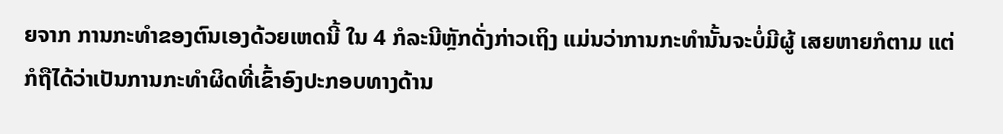ຍຈາກ ການກະທຳຂອງຕົນເອງດ້ວຍເຫດນີ້ ໃນ 4 ກໍລະນີຫຼັກດັ່ງກ່າວເຖິງ ແມ່ນວ່າການກະທຳນັ້ນຈະບໍ່ມີຜູ້ ເສຍຫາຍກໍຕາມ ແຕ່ກໍຖືໄດ້ວ່າເປັນການກະທຳຜິດທີ່ເຂົ້າອົງປະກອບທາງດ້ານ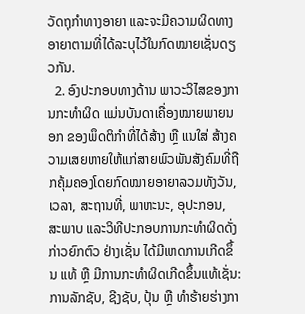ວັດຖຸກຳທາງອາຍາ ແລະຈະມີຄວາມຜິດທາງອາຍາຕາມທີ່ໄດ້ລະບຸໄວ້ໃນກົດໝາຍເຊັ່ນດຽວກັນ.
  2. ອົງປະກອບທາງດ້ານ ພາວະວິໄສຂອງການກະທຳຜິດ ແມ່ນບັນດາເຄື່ອງໝາຍພາຍນອກ ຂອງພຶດຕິກຳທີ່ໄດ້ສ້າງ ຫຼື ແນໃສ່ ສ້າງຄວາມເສຍຫາຍໃຫ້ແກ່ສາຍພົວພັນສັງຄົມທີ່ຖືກຄຸ້ມຄອງໂດຍກົດໝາຍອາຍາລວມທັງວັນ, ເວລາ, ສະຖານທີ່, ພາຫະນະ, ອຸປະກອນ, ສະພາບ ແລະວິທີປະກອບການກະທຳຜິດດັ່ງກ່າວຍົກຕົວ ຢ່າງເຊັ່ນ ໄດ້ມີເຫດການເກີດຂຶ້ນ ແທ້ ຫຼື ມີການກະທຳຜິດເກີດຂຶ້ນແທ້ເຊັ່ນ: ການລັກຊັບ, ຊີງຊັບ, ປຸ້ນ ຫຼື ທຳຮ້າຍຮ່າງກາ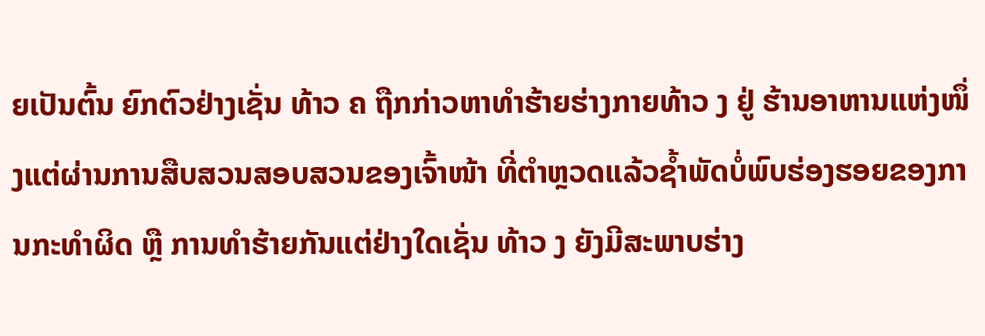ຍເປັນຕົ້ນ ຍົກຕົວຢ່າງເຊັ່ນ ທ້າວ ຄ ຖືກກ່າວຫາທຳຮ້າຍຮ່າງກາຍທ້າວ ງ ຢູ່ ຮ້ານອາຫານແຫ່ງໜຶ່ງແຕ່ຜ່ານການສືບສວນສອບສວນຂອງເຈົ້າໜ້າ ທີ່ຕຳຫຼວດແລ້ວຊ້ຳພັດບໍ່ພົບຮ່ອງຮອຍຂອງການກະທຳຜິດ ຫຼື ການທຳຮ້າຍກັນແຕ່ຢ່າງໃດເຊັ່ນ ທ້າວ ງ ຍັງມີສະພາບຮ່າງ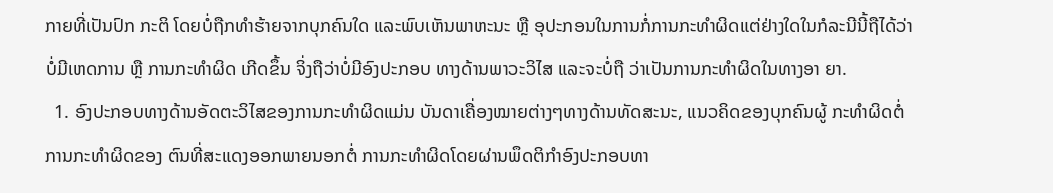ກາຍທີ່ເປັນປົກ ກະຕິ ໂດຍບໍ່ຖືກທຳຮ້າຍຈາກບຸກຄົນໃດ ແລະພົບເຫັນພາຫະນະ ຫຼື ອຸປະກອນໃນການກໍ່ການກະທຳຜິດແຕ່ຢ່າງໃດໃນກໍລະນີນີ້ຖືໄດ້ວ່າ ບໍ່ມີເຫດການ ຫຼື ການກະທຳຜິດ ເກີດຂຶ້ນ ຈິ່ງຖືວ່າບໍ່ມີອົງປະກອບ ທາງດ້ານພາວະວິໄສ ແລະຈະບໍ່ຖື ວ່າເປັນການກະທຳຜິດໃນທາງອາ ຍາ.
  1. ອົງປະກອບທາງດ້ານອັດຕະວິໄສຂອງການກະທຳຜິດແມ່ນ ບັນດາເຄື່ອງໝາຍຕ່າງໆທາງດ້ານທັດສະນະ, ແນວຄິດຂອງບຸກຄົນຜູ້ ກະທຳຜິດຕໍ່ການກະທຳຜິດຂອງ ຕົນທີ່ສະແດງອອກພາຍນອກຕໍ່ ການກະທຳຜິດໂດຍຜ່ານພຶດຕິກຳອົງປະກອບທາ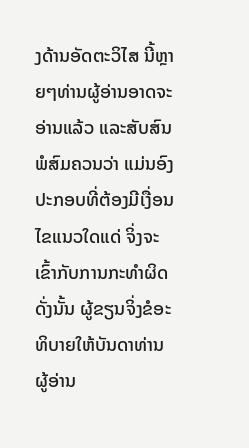ງດ້ານອັດຕະວິໄສ ນີ້ຫຼາຍໆທ່ານຜູ້ອ່ານອາດຈະອ່ານແລ້ວ ແລະສັບສົນພໍສົມຄວນວ່າ ແມ່ນອົງປະກອບທີ່ຕ້ອງມີເງື່ອນ ໄຂແນວໃດແດ່ ຈິ່ງຈະເຂົ້າກັບການກະທຳຜິດ ດັ່ງນັ້ນ ຜູ້ຂຽນຈິ່ງຂໍອະ ທິບາຍໃຫ້ບັນດາທ່ານຜູ້ອ່ານ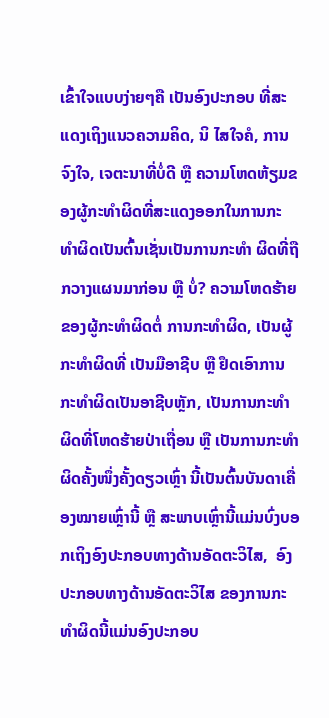ເຂົ້າໃຈແບບງ່າຍໆຄື ເປັນອົງປະກອບ ທີ່ສະແດງເຖິງແນວຄວາມຄິດ, ນິ ໄສໃຈຄໍ, ການຈົງໃຈ, ເຈຕະນາທີ່ບໍ່ດີ ຫຼື ຄວາມໂຫດຫ້ຽມຂອງຜູ້ກະທຳຜິດທີ່ສະແດງອອກໃນການກະ ທຳຜິດເປັນຕົ້ນເຊັ່ນເປັນການກະທຳ ຜິດທີ່ຖືກວາງແຜນມາກ່ອນ ຫຼື ບໍ່? ຄວາມໂຫດຮ້າຍຂອງຜູ້ກະທຳຜິດຕໍ່ ການກະທຳຜິດ, ເປັນຜູ້ກະທຳຜິດທີ່ ເປັນມືອາຊີບ ຫຼື ຢຶດເອົາການກະທຳຜິດເປັນອາຊີບຫຼັກ, ເປັນການກະທຳ ຜິດທີ່ໂຫດຮ້າຍປ່າເຖື່ອນ ຫຼື ເປັນການກະທຳຜິດຄັ້ງໜຶ່ງຄັ້ງດຽວເຫຼົ່າ ນີ້ເປັນຕົ້ນບັນດາເຄື່ອງໝາຍເຫຼົ່ານີ້ ຫຼື ສະພາບເຫຼົ່ານີ້ແມ່ນບົ່ງບອກເຖິງອົງປະກອບທາງດ້ານອັດຕະວິໄສ,  ອົງປະກອບທາງດ້ານອັດຕະວິໄສ ຂອງການກະທຳຜິດນີ້ແມ່ນອົງປະກອບ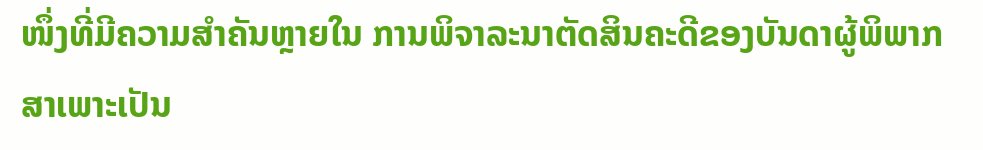ໜຶ່ງທີ່ມີຄວາມສຳຄັນຫຼາຍໃນ ການພິຈາລະນາຕັດສິນຄະດີຂອງບັນດາຜູ້ພິພາກສາເພາະເປັນ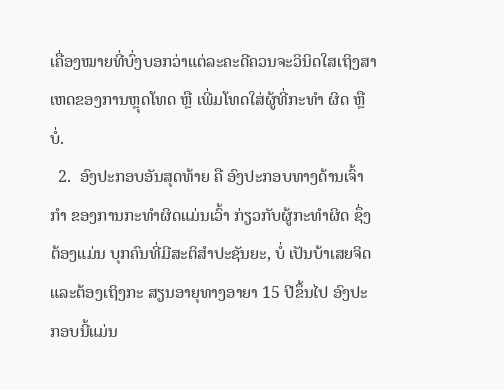ເຄື່ອງໝາຍທີ່ບົ່ງບອກວ່າແຕ່ລະຄະດີຄວນຈະວິນິດໃສເຖິງສາເຫດຂອງການຫຼຸດໂທດ ຫຼື ເພີ່ມໂທດໃສ່ຜູ້ທີ່ກະທຳ ຜິດ ຫຼື ບໍ່.
  2.  ອົງປະກອບອັນສຸດທ້າຍ ຄື ອົງປະກອບທາງດ້ານເຈົ້າກຳ ຂອງການກະທຳຜິດແມ່ນເວົ້າ ກ່ຽວກັບຜູ້ກະທຳຜິດ ຊຶ່ງຕ້ອງແມ່ນ ບຸກຄົນທີ່ມີສະຕິສຳປະຊັນຍະ, ບໍ່ ເປັນບ້າເສຍຈິດ ແລະຕ້ອງເຖິງກະ ສຽນອາຍຸທາງອາຍາ 15 ປີຂຶ້ນໄປ ອົງປະກອບນີ້ແມ່ນ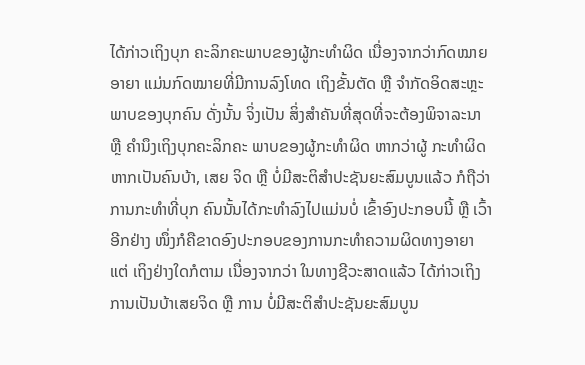ໄດ້ກ່າວເຖິງບຸກ ຄະລິກຄະພາບຂອງຜູ້ກະທຳຜິດ ເນື່ອງຈາກວ່າກົດໝາຍອາຍາ ແມ່ນກົດໝາຍທີ່ມີການລົງໂທດ ເຖິງຂັ້ນຕັດ ຫຼື ຈຳກັດອິດສະຫຼະ ພາບຂອງບຸກຄົນ ດັ່ງນັ້ນ ຈິ່ງເປັນ ສິ່ງສຳຄັນທີ່ສຸດທີ່ຈະຕ້ອງພິຈາລະນາ ຫຼື ຄຳນຶງເຖິງບຸກຄະລິກຄະ ພາບຂອງຜູ້ກະທຳຜິດ ຫາກວ່າຜູ້ ກະທຳຜິດຫາກເປັນຄົນບ້າ, ເສຍ ຈິດ ຫຼື ບໍ່ມີສະຕິສຳປະຊັນຍະສົມບູນແລ້ວ ກໍຖືວ່າການກະທຳທີ່ບຸກ ຄົນນັ້ນໄດ້ກະທຳລົງໄປແມ່ນບໍ່ ເຂົ້າອົງປະກອບນີ້ ຫຼື ເວົ້າອີກຢ່າງ ໜຶ່ງກໍຄືຂາດອົງປະກອບຂອງການກະທຳຄວາມຜິດທາງອາຍາ ແຕ່ ເຖິງຢ່າງໃດກໍຕາມ ເນື່ອງຈາກວ່າ ໃນທາງຊີວະສາດແລ້ວ ໄດ້ກ່າວເຖິງການເປັນບ້າເສຍຈິດ ຫຼື ການ ບໍ່ມີສະຕິສຳປະຊັນຍະສົມບູນ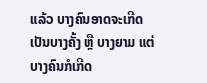ແລ້ວ ບາງຄົນອາດຈະເກີດເປັນບາງຄັ້ງ ຫຼື ບາງຍາມ ແຕ່ບາງຄົນກໍເກີດ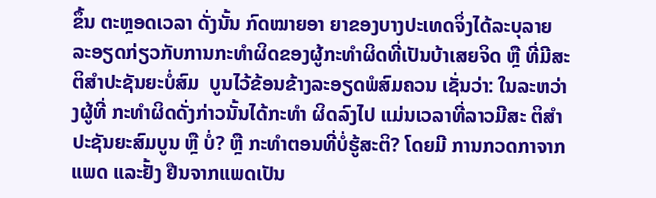ຂຶ້ນ ຕະຫຼອດເວລາ ດັ່ງນັ້ນ ກົດໝາຍອາ ຍາຂອງບາງປະເທດຈິ່ງໄດ້ລະບຸລາຍລະອຽດກ່ຽວກັບການກະທຳຜິດຂອງຜູ້ກະທຳຜິດທີ່ເປັນບ້າເສຍຈິດ ຫຼື ທີ່ມີສະຕິສຳປະຊັນຍະບໍ່ສົມ  ບູນໄວ້ຂ້ອນຂ້າງລະອຽດພໍສົມຄວນ ເຊັ່ນວ່າ: ໃນລະຫວ່າງຜູ້ທີ່ ກະທຳຜິດດັ່ງກ່າວນັ້ນໄດ້ກະທຳ ຜິດລົງໄປ ແມ່ນເວລາທີ່ລາວມີສະ ຕິສຳປະຊັນຍະສົມບູນ ຫຼື ບໍ່? ຫຼື ກະທຳຕອນທີ່ບໍ່ຮູ້ສະຕິ? ໂດຍມີ ການກວດກາຈາກແພດ ແລະຢັ້ງ ຢືນຈາກແພດເປັນ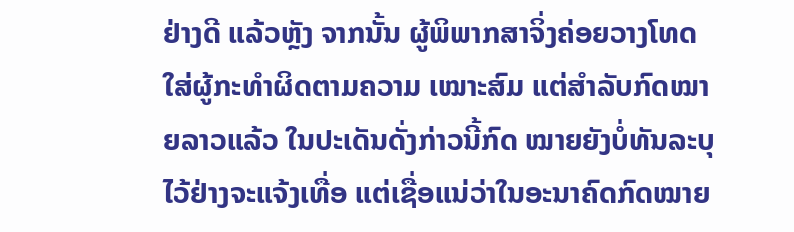ຢ່າງດີ ແລ້ວຫຼັງ ຈາກນັ້ນ ຜູ້ພິພາກສາຈິ່ງຄ່ອຍວາງໂທດໃສ່ຜູ້ກະທຳຜິດຕາມຄວາມ ເໝາະສົມ ແຕ່ສຳລັບກົດໝາຍລາວແລ້ວ ໃນປະເດັນດັ່ງກ່າວນີ້ກົດ ໝາຍຍັງບໍ່ທັນລະບຸໄວ້ຢ່າງຈະແຈ້ງເທື່ອ ແຕ່ເຊື່ອແນ່ວ່າໃນອະນາຄົດກົດໝາຍ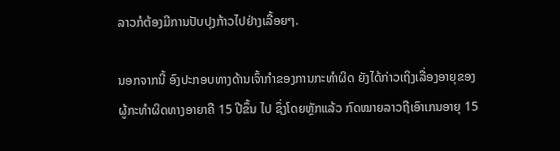ລາວກໍຕ້ອງມີການປັບປຸງກ້າວໄປຢ່າງເລື້ອຍໆ.

ນອກຈາກນີ້ ອົງປະກອບທາງດ້ານເຈົ້າກຳຂອງການກະທຳຜິດ ຍັງໄດ້ກ່າວເຖິງເລື່ອງອາຍຸຂອງຜູ້ກະທຳຜິດທາງອາຍາຄື 15 ປີຂຶ້ນ ໄປ ຊຶ່ງໂດຍຫຼັກແລ້ວ ກົດໝາຍລາວຖືເອົາເກນອາຍຸ 15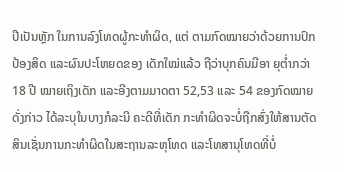ປີເປັນຫຼັກ ໃນການລົງໂທດຜູ້ກະທຳຜິດ, ແຕ່ ຕາມກົດໝາຍວ່າດ້ວຍການປົກ ປ້ອງສິດ ແລະຜົນປະໂຫຍດຂອງ ເດັກໃໝ່ແລ້ວ ຖືວ່າບຸກຄົນມີອາ ຍຸຕ່ຳກວ່າ 18 ປີ ໝາຍເຖິງເດັກ ແລະອີງຕາມມາດຕາ 52,53 ແລະ 54 ຂອງກົດໝາຍດັ່ງກ່າວ ໄດ້ລະບຸໃນບາງກໍລະນີ ຄະດີທີ່ເດັກ ກະທຳຜິດຈະບໍ່ຖືກສົ່ງໃຫ້ສານຕັດ ສິນເຊັ່ນການກະທຳຜິດໃນສະຖານລະຫຸໂທດ ແລະໂທສານຸໂທດທີ່ບໍ່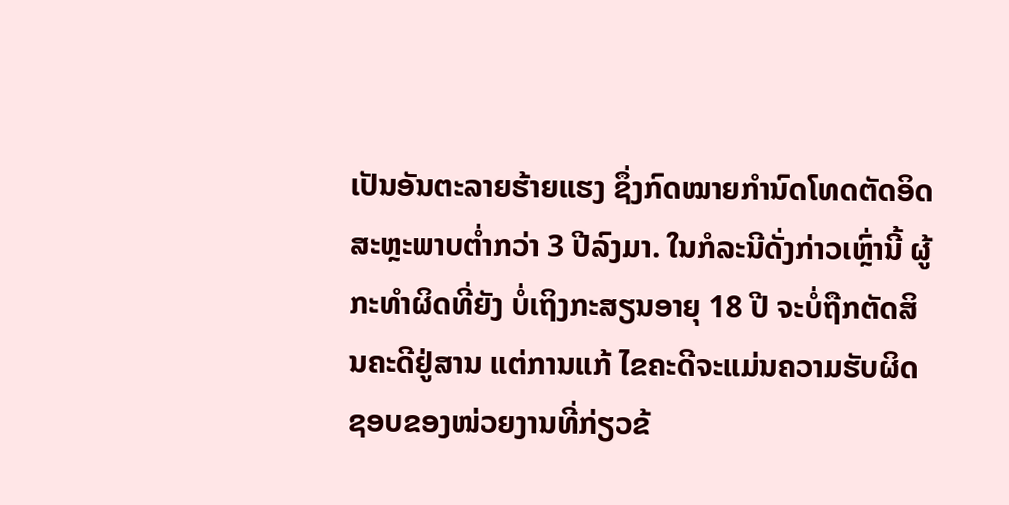ເປັນອັນຕະລາຍຮ້າຍແຮງ ຊຶ່ງກົດໝາຍກຳນົດໂທດຕັດອິດສະຫຼະພາບຕ່ຳກວ່າ 3 ປີລົງມາ. ໃນກໍລະນີດັ່ງກ່າວເຫຼົ່ານີ້ ຜູ້ກະທຳຜິດທີ່ຍັງ ບໍ່ເຖິງກະສຽນອາຍຸ 18 ປີ ຈະບໍ່ຖືກຕັດສິນຄະດີຢູ່ສານ ແຕ່ການແກ້ ໄຂຄະດີຈະແມ່ນຄວາມຮັບຜິດຊອບຂອງໜ່ວຍງານທີ່ກ່ຽວຂ້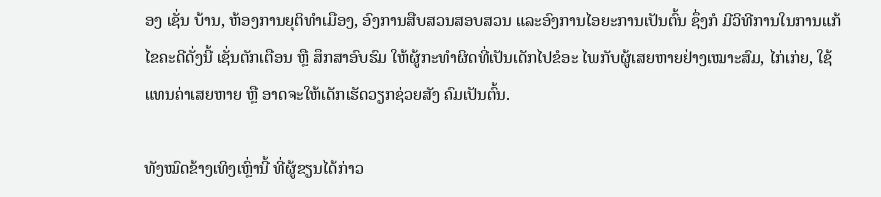ອງ ເຊັ່ນ ບ້ານ, ຫ້ອງການຍຸຕິທຳເມືອງ, ອົງການສືບສວນສອບສວນ ແລະອົງການໄອຍະການເປັນຕົ້ນ ຊຶ່ງກໍ ມີວິທີການໃນການແກ້ໄຂຄະດີດັ່ງນີ້ ເຊັ່ນຕັກເຕືອນ ຫຼື ສຶກສາອົບຮົມ ໃຫ້ຜູ້ກະທຳຜິດທີ່ເປັນເດັກໄປຂໍອະ ໄພກັບຜູ້ເສຍຫາຍຢ່າງເໝາະສົມ, ໄກ່ເກ່ຍ, ໃຊ້ແທນຄ່າເສຍຫາຍ ຫຼື ອາດຈະໃຫ້ເດັກເຮັດວຽກຊ່ວຍສັງ ຄົມເປັນຕົ້ນ.

ທັງໝົດຂ້າງເທິງເຫຼົ່ານີ້ ທີ່ຜູ້ຂຽນໄດ້ກ່າວ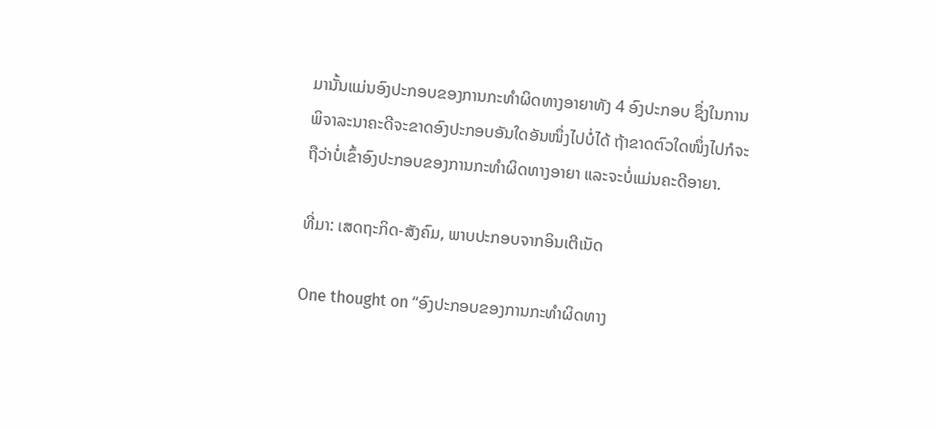ມານັ້ນແມ່ນອົງປະກອບຂອງການກະທຳຜິດທາງອາຍາທັງ 4 ອົງປະກອບ ຊຶ່ງໃນການພິຈາລະນາຄະດີຈະຂາດອົງປະກອບອັນໃດອັນໜຶ່ງໄປບໍ່ໄດ້ ຖ້າຂາດຕົວໃດໜຶ່ງໄປກໍຈະຖືວ່າບໍ່ເຂົ້າອົງປະກອບຂອງການກະທຳຜິດທາງອາຍາ ແລະຈະບໍ່ແມ່ນຄະດີອາຍາ.

ທີ່ມາ: ເສດຖະກິດ-ສັງຄົມ, ພາບປະກອບຈາກອິນເຕີເນັດ

One thought on “ອົງປະກອບຂອງການກະທໍາຜິດທາງ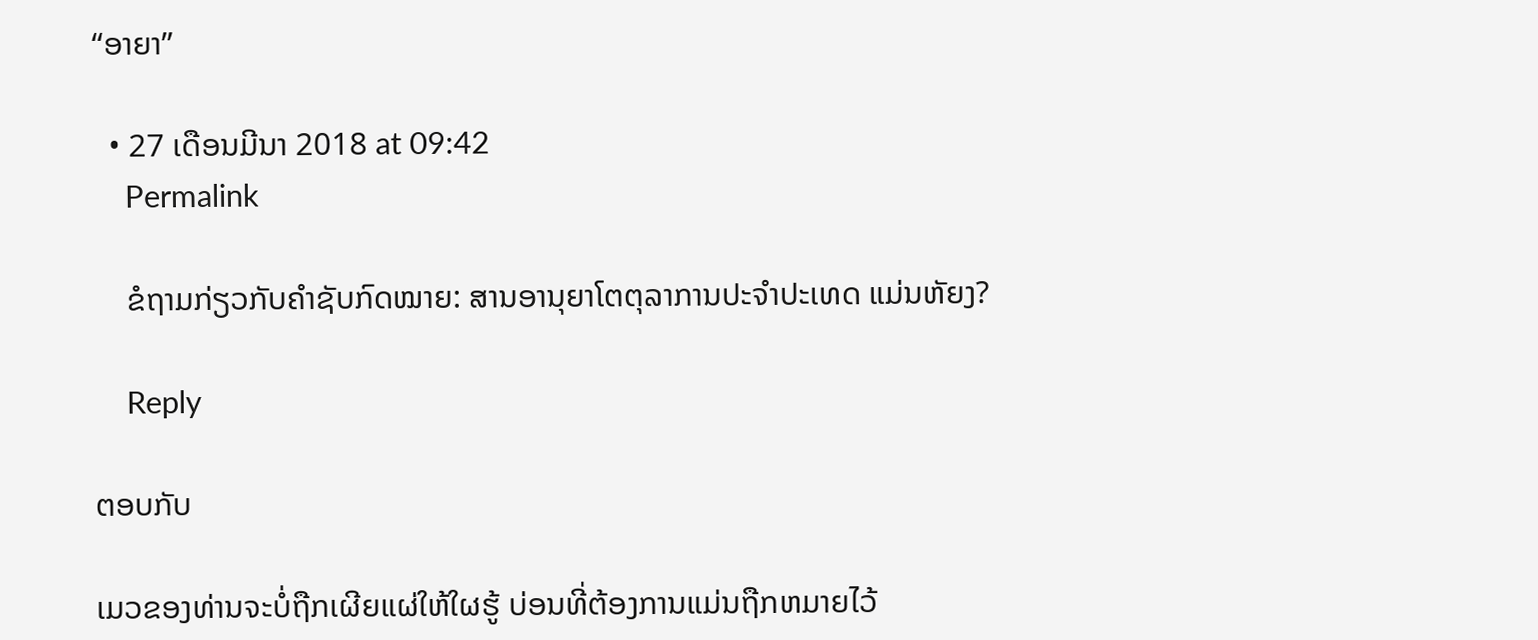“ອາຍາ”

  • 27 ເດືອນມີນາ 2018 at 09:42
    Permalink

    ຂໍຖາມກ່ຽວກັບຄຳຊັບກົດໝາຍ: ສານອານຸຍາໂຕຕຸລາການປະຈຳປະເທດ ແມ່ນຫັຍງ?

    Reply

ຕອບກັບ

ເມວຂອງທ່ານຈະບໍ່ຖືກເຜີຍແຜ່ໃຫ້ໃຜຮູ້ ບ່ອນທີ່ຕ້ອງການແມ່ນຖືກຫມາຍໄວ້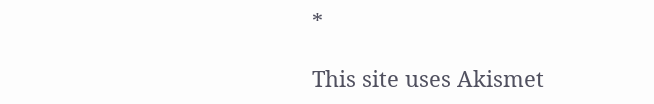*

This site uses Akismet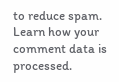to reduce spam. Learn how your comment data is processed.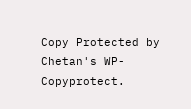Copy Protected by Chetan's WP-Copyprotect.